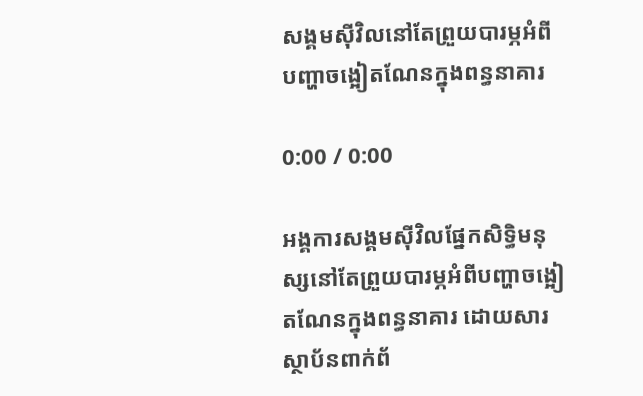សង្គមស៊ីវិលនៅតែព្រួយបារម្ភអំពីបញ្ហាចង្អៀតណែនក្នុងពន្ធនាគារ

0:00 / 0:00

អង្គការសង្គមស៊ីវិលផ្នែកសិទ្ធិមនុស្សនៅតែព្រួយបារម្ភអំពីបញ្ហាចង្អៀតណែនក្នុងពន្ធនាគារ ដោយសារស្ថាប័នពាក់ព័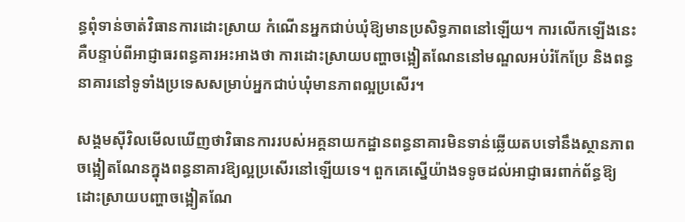ន្ធពុំទាន់ចាត់វិធានការដោះស្រាយ កំណើនអ្នកជាប់ឃុំឱ្យមានប្រសិទ្ធភាពនៅឡើយ។ ការលើកឡើងនេះ គឺបន្ទាប់ពីអាជ្ញាធរពន្ធគារអះអាងថា ការដោះស្រាយបញ្ហាចង្អៀតណែននៅមណ្ឌលអប់រំកែប្រែ និងពន្ធនាគារនៅទូទាំងប្រទេសសម្រាប់អ្នកជាប់ឃុំមានភាពល្អប្រសើរ។

សង្គមស៊ីវិលមើលឃើញថាវិធានការរបស់អគ្គនាយកដ្ឋានពន្ធនាគារមិនទាន់ឆ្លើយតបទៅនឹងស្ថានភាពចង្អៀតណែនក្នុងពន្ធនាគារឱ្យល្អប្រសើរនៅឡើយទេ។ ពួកគេស្នើយ៉ាងទទូចដល់អាជ្ញាធរពាក់ព័ន្ធឱ្យដោះស្រាយបញ្ហាចង្អៀតណែ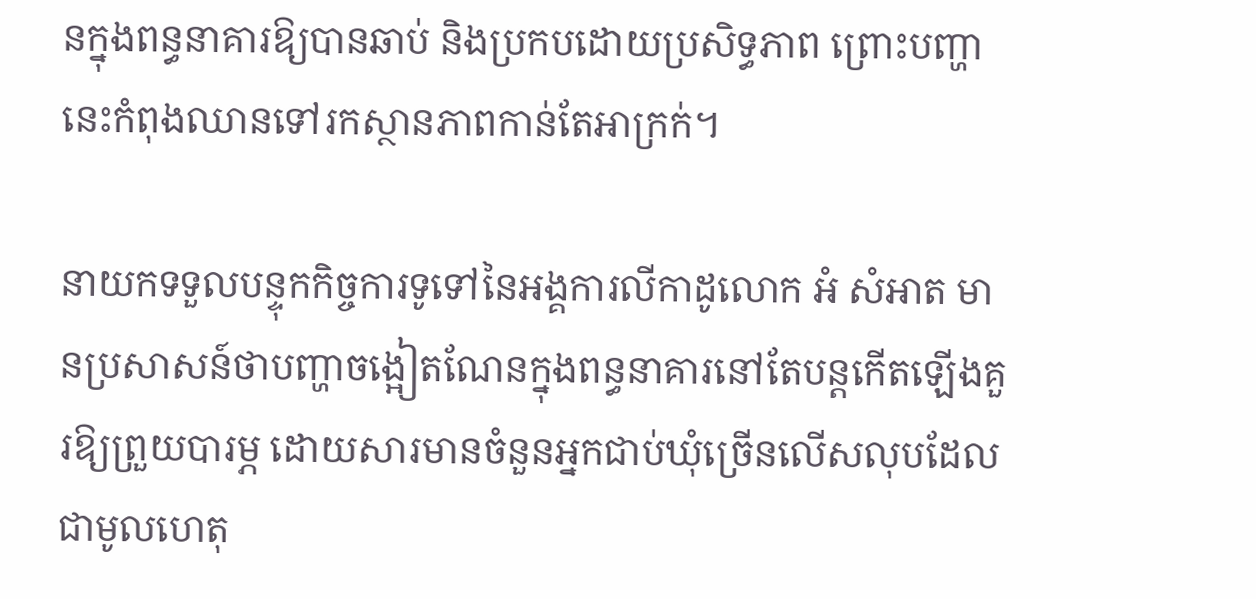នក្នុងពន្ធនាគារឱ្យបានឆាប់ និងប្រកបដោយប្រសិទ្ធភាព ព្រោះបញ្ហានេះកំពុងឈានទៅរកស្ថានភាពកាន់តែអាក្រក់។

នាយកទទួលបន្ទុកកិច្ចការទូទៅនៃអង្គការលីកាដូលោក អំ សំអាត មានប្រសាសន៍ថាបញ្ហាចង្អៀតណែនក្នុងពន្ធនាគារនៅតែបន្តកើតឡើងគួរឱ្យព្រួយបារម្ភ ដោយសារមានចំនួនអ្នកជាប់ឃុំច្រើនលើសលុបដែលជាមូលហេតុ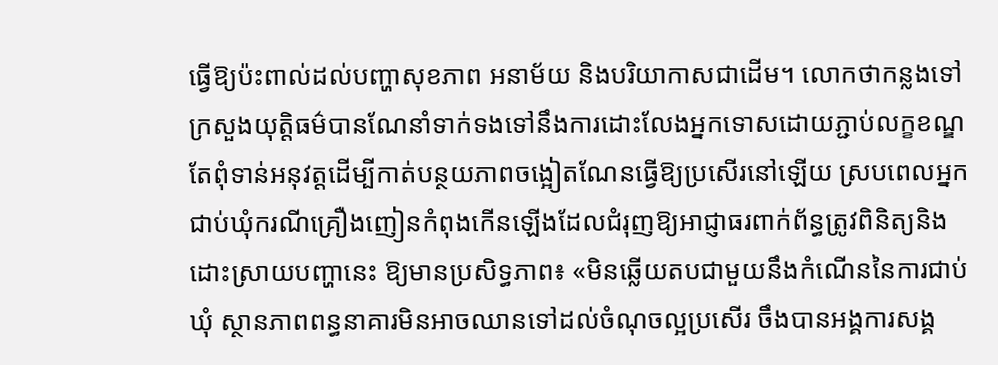ធ្វើឱ្យប៉ះពាល់ដល់បញ្ហាសុខភាព អនាម័យ និងបរិយាកាសជាដើម។ លោកថាកន្លងទៅក្រសួងយុត្តិធម៌បានណែនាំទាក់ទងទៅនឹងការដោះលែងអ្នកទោសដោយភ្ជាប់លក្ខខណ្ឌ តែពុំទាន់អនុវត្តដើម្បីកាត់បន្ថយភាពចង្អៀតណែនធ្វើឱ្យប្រសើរនៅឡើយ ស្របពេលអ្នកជាប់ឃុំករណីគ្រឿងញៀនកំពុងកើនឡើងដែលជំរុញឱ្យអាជ្ញាធរពាក់ព័ន្ធត្រូវពិនិត្យនិងដោះស្រាយបញ្ហានេះ ឱ្យមានប្រសិទ្ធភាព៖ «មិនឆ្លើយតបជាមួយនឹងកំណើននៃការជាប់ឃុំ ស្ថានភាពពន្ធនាគារមិនអាចឈានទៅដល់ចំណុចល្អប្រសើរ ចឹងបានអង្គការសង្គ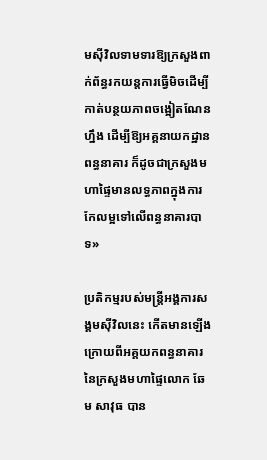មស៊ីវិលទាមទារឱ្យក្រសួងពាក់ព័ន្ធរកយន្តការធ្វើមិចដើម្បីកាត់បន្ថយភាពចង្អៀតណែនហ្នឹង ដើម្បីឱ្យអគ្គនាយកដ្ឋានពន្ធនាគារ ក៏ដូចជាក្រសួងមហាផ្ទៃមានលទ្ធភាពក្នុងការកែលម្អទៅលើពន្ធនាគារបាទ»

ប្រតិកម្មរបស់មន្ត្រីអង្គការសង្គមស៊ីវិលនេះ កើតមានឡើងក្រោយពីអគ្គយកពន្ធនាគារនៃក្រសួងមហាផ្ទៃលោក ឆែម សាវុធ បាន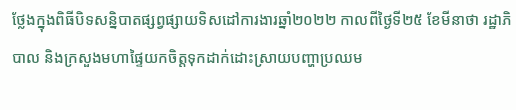ថ្លែងក្នុងពិធីបិទសន្និបាតផ្សព្វផ្សាយទិសដៅការងារឆ្នាំ២០២២ កាលពីថ្ងៃទី២៥ ខែមីនាថា រដ្ឋាភិបាល និងក្រសួងមហាផ្ទៃយកចិត្តទុកដាក់ដោះស្រាយបញ្ហាប្រឈម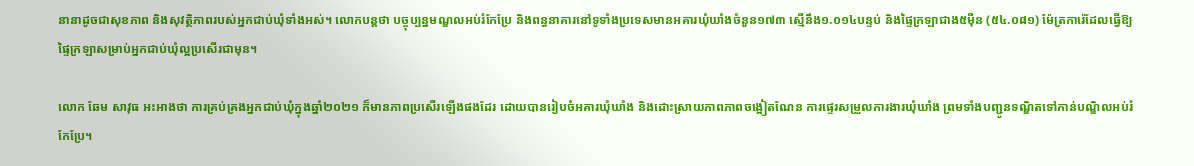នានាដូចជាសុខភាព និងសុវត្ថិភាពរបស់អ្នកជាប់ឃុំទាំងអស់។ លោកបន្តថា បច្ចុប្បន្នមណ្ឌលអប់រំកែប្រែ និងពន្ធនាគារនៅទូទាំងប្រទេសមានអគារឃុំឃាំងចំនួន១៧៣ ស្មើនឹង១.០១៤បន្ទប់ និងផ្ទៃក្រឡាជាង៥ម៉ឺន (៥៤.០៨១) ម៉ែត្រការ៉េដែលធ្វើឱ្យផ្ទៃក្រឡាសម្រាប់អ្នកជាប់ឃុំល្អប្រសើរជាមុន។

លោក ឆែម សាវុធ អះអាងថា ការគ្រប់គ្រងអ្នកជាប់ឃុំក្នុងឆ្នាំ២០២១ ក៏មានភាពប្រសើរឡើងផងដែរ ដោយបានរៀបចំអគារឃុំឃាំង និងដោះស្រាយភាពភាពចង្អៀតណែន ការផ្ទេរសម្រួលការងារឃុំឃាំង ព្រមទាំងបញ្ជូនទណ្ឌិតទៅកាន់បណ្ឌិលអប់រំកែប្រែ។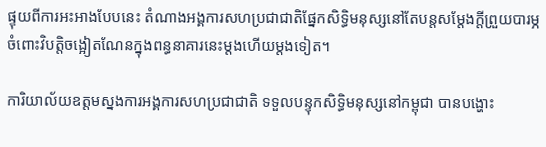ផ្ទុយពីការអះអាងបែបនេះ តំណាងអង្គការសហប្រជាជាតិផ្នែកសិទ្ធិមនុស្សនៅតែបន្តសម្ដែងក្ដីព្រួយបារម្ភចំពោះវិបត្តិចង្អៀតណែនក្នុងពន្ធនាគារនេះម្ដងហើយម្ដងទៀត។

ការិយាល័យឧត្ដមស្នងការអង្គការសហប្រជាជាតិ ទទួលបន្ទុកសិទ្ធិមនុស្សនៅកម្ពុជា បានបង្ហោះ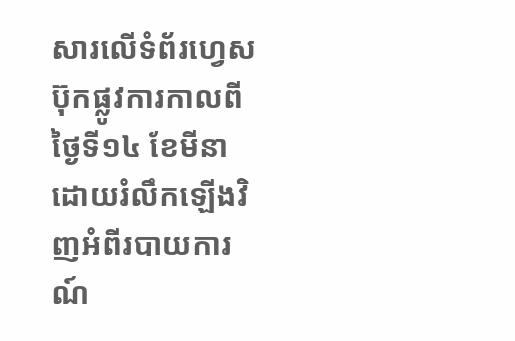សារលើទំព័រហ្វេសប៊ុកផ្លូវការកាលពីថ្ងៃទី១៤ ខែមីនា ដោយរំលឹកឡើងវិញអំពីរបាយការណ៍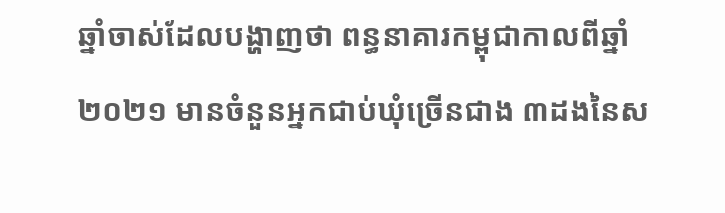ឆ្នាំចាស់ដែលបង្ហាញថា ពន្ធនាគារកម្ពុជាកាលពីឆ្នាំ២០២១ មានចំនួនអ្នកជាប់ឃុំច្រើនជាង ៣ដងនៃស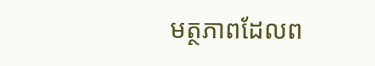មត្ថភាពដែលព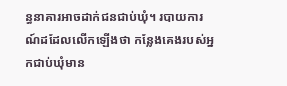ន្ធនាគារអាចដាក់ជនជាប់ឃុំ។ របាយការណ៍ដដែលលើកឡើងថា កន្លែងគេងរបស់អ្នកជាប់ឃុំមាន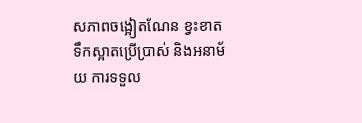សភាពចង្អៀតណែន ខ្វះខាតទឹកស្អាតប្រើប្រាស់ និងអនាម័យ ការទទួល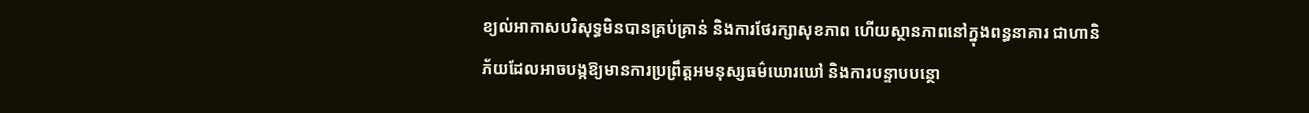ខ្យល់អាកាសបរិសុទ្ធមិនបានគ្រប់គ្រាន់ និងការថែរក្សាសុខភាព ហើយស្ថានភាពនៅក្នុងពន្ធនាគារ ជាហានិភ័យដែលអាចបង្កឱ្យមានការប្រព្រឹត្តអមនុស្សធម៌ឃោរឃៅ និងការបន្ទាបបន្ថោ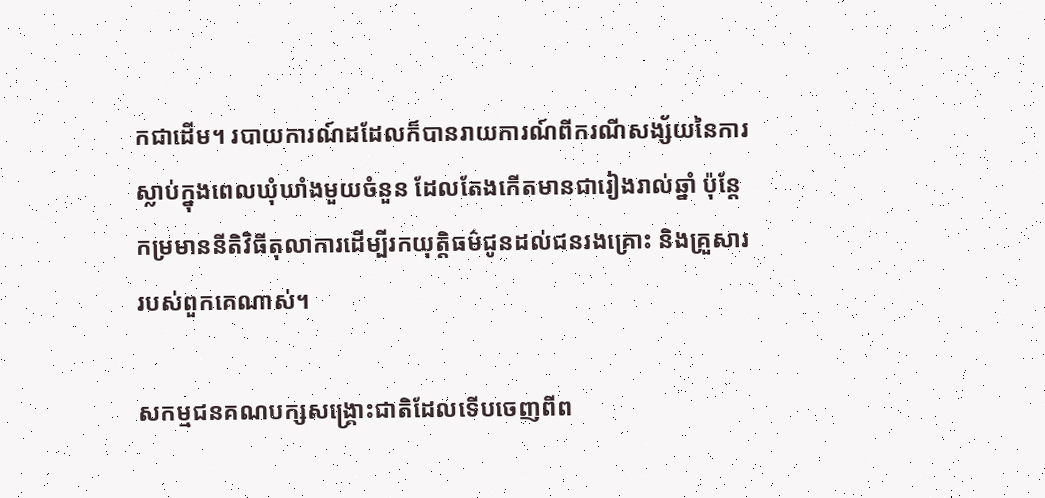កជាដើម។ របាយការណ៍ដដែលក៏បានរាយការណ៍ពីករណីសង្ស័យនៃការស្លាប់ក្នុងពេលឃុំឃាំងមួយចំនួន ដែលតែងកើតមានជារៀងរាល់ឆ្នាំ ប៉ុន្តែកម្រមាននីតិវិធីតុលាការដើម្បីរកយុត្តិធម៌ជូនដល់ជនរងគ្រោះ និងគ្រួសាររបស់ពួកគេណាស់។

សកម្មជនគណបក្សសង្គ្រោះជាតិដែលទើបចេញពីព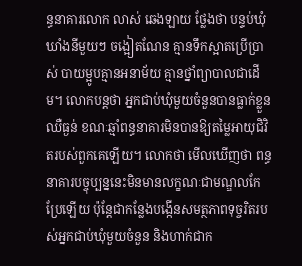ន្ធនាគារលោក លាស់ ឆេងឡាយ ថ្លែងថា បន្ទប់ឃុំឃាំងនីមួយៗ ចង្អៀតណែន គ្មានទឹកស្អាតប្រើប្រាស់ បាយម្អូបគ្មានអនាម័យ គ្មានថ្នាំព្យាបាលជាដើម។ លោកបន្តថា អ្នកជាប់ឃុំមួយចំនួនបានធ្លាក់ខ្លួនឈឺធ្ងន់ ខណៈឆ្មាំពន្ធនាគារមិនបានឱ្យតម្លៃអាយុជិវិតរបស់ពួកគេឡើយ។ លោកថា មើលឃើញថា ពន្ធនាគារបច្ចុប្បន្ននេះមិនមានលក្ខណៈជាមណ្ឌលកែប្រែឡើយ ប៉ុន្តែជាកន្លែងបង្កើនសមត្ថភាពទុច្ចរិតរបស់អ្នកជាប់ឃុំមួយចំនួន និងហាក់ជាក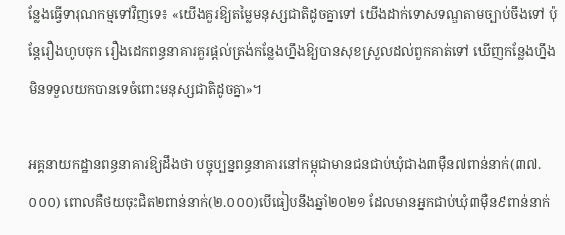ន្លែងធ្វើទារុណកម្មទៅវិញទេ៖ «យើងគួរឱ្យតម្លៃមនុស្សជាតិដូចគ្នាទៅ យើងដាក់ទោសទណ្ឌតាមច្បាប់ចឹងទៅ ប៉ុន្តែរឿងហូបចុក រឿងដេកពន្ធនាគារគួរផ្តល់ត្រង់កន្លែងហ្នឹងឱ្យបានសុខស្រួលដល់ពួកគាត់ទៅ ឃើញកន្លែងហ្នឹងមិនទទួលយកបានទេចំពោះមនុស្សជាតិដូចគ្នា»។

អគ្គនាយកដ្ឋានពន្ធនាគារឱ្យដឹងថា បច្ចុប្បន្នពន្ធនាគារនៅកម្ពុជាមានជនជាប់ឃុំជាង៣ម៉ឺន៧ពាន់នាក់(៣៧.០០០) ពោលគឺថយចុះជិត២ពាន់នាក់(២.០០០)បើធៀបនឹងឆ្នាំ២០២១ ដែលមានអ្នកជាប់ឃុំ៣ម៉ឺន៩ពាន់នាក់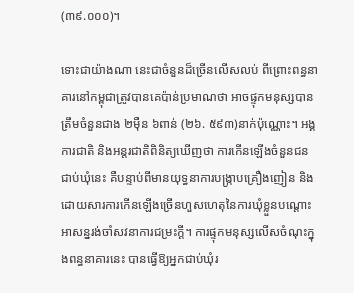(៣៩.០០០)។

ទោះជាយ៉ាងណា នេះជាចំនួនដ៏ច្រើនលើសលប់ ពីព្រោះពន្ធនាគារនៅកម្ពុជាត្រូវបានគេប៉ាន់ប្រមាណថា អាចផ្ទុកមនុស្សបានត្រឹមចំនួនជាង ២ម៉ឺន ៦ពាន់ (២៦. ៥៩៣)នាក់ប៉ុណ្ណោះ។ អង្គការជាតិ និងអន្តរជាតិពិនិត្យឃើញថា ការកើនឡើងចំនួនជនជាប់ឃុំនេះ គឺបន្ទាប់ពីមានយុទ្ធនាការបង្ក្រាបគ្រឿងញៀន និងដោយសារការកើនឡើងច្រើនហួសហេតុនៃការឃុំខ្លួនបណ្ដោះអាសន្នរង់ចាំសវនាការជម្រះក្តី។ ការផ្ទុកមនុស្សលើសចំណុះក្នុងពន្ធនាគារនេះ បានធ្វើឱ្យអ្នកជាប់ឃុំរ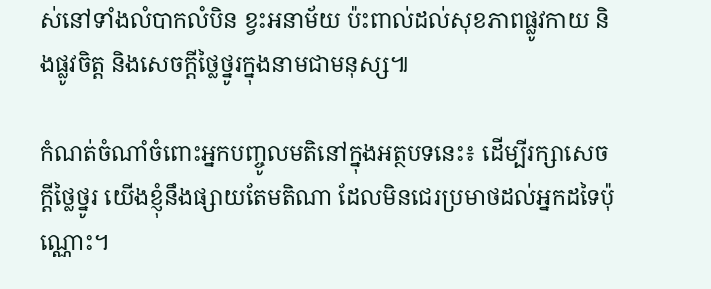ស់នៅទាំងលំបាកលំបិន ខ្វះអនាម័យ ប៉ះពាល់ដល់សុខភាពផ្លូវកាយ និងផ្លូវចិត្ត និងសេចក្ដីថ្លៃថ្នូរក្នុងនាមជាមនុស្ស៕

កំណត់ចំណាំចំពោះអ្នកបញ្ចូលមតិនៅក្នុងអត្ថបទនេះ៖ ដើម្បីរក្សាសេចក្ដីថ្លៃថ្នូរ យើងខ្ញុំនឹងផ្សាយតែមតិណា ដែលមិនជេរប្រមាថដល់អ្នកដទៃប៉ុណ្ណោះ។